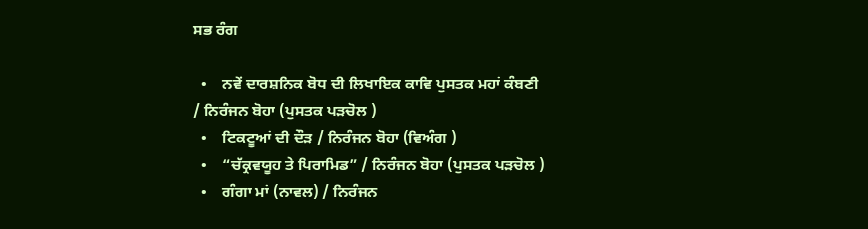ਸਭ ਰੰਗ

  •    ਨਵੇਂ ਦਾਰਸ਼ਨਿਕ ਬੋਧ ਦੀ ਲਿਖਾਇਕ ਕਾਵਿ ਪੁਸਤਕ ਮਹਾਂ ਕੰਬਣੀ / ਨਿਰੰਜਨ ਬੋਹਾ (ਪੁਸਤਕ ਪੜਚੋਲ )
  •    ਟਿਕਟੂਆਂ ਦੀ ਦੌੜ / ਨਿਰੰਜਨ ਬੋਹਾ (ਵਿਅੰਗ )
  •    “ਚੱਕ੍ਰਵਯੂਹ ਤੇ ਪਿਰਾਮਿਡ” / ਨਿਰੰਜਨ ਬੋਹਾ (ਪੁਸਤਕ ਪੜਚੋਲ )
  •    ਗੰਗਾ ਮਾਂ (ਨਾਵਲ) / ਨਿਰੰਜਨ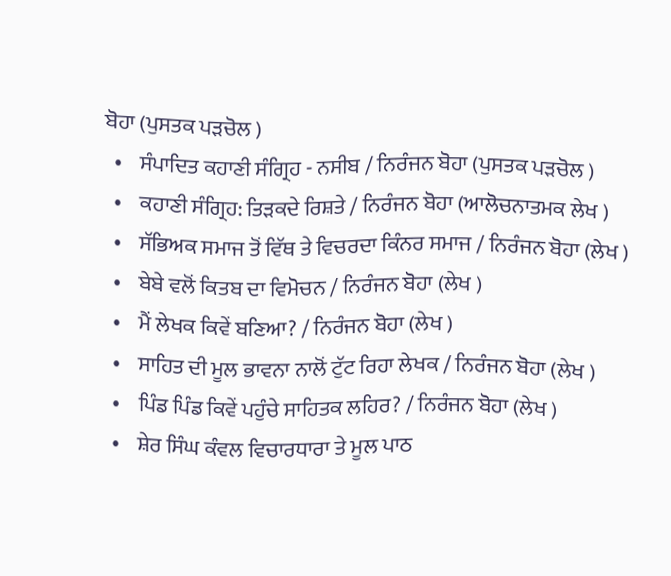ਬੋਹਾ (ਪੁਸਤਕ ਪੜਚੋਲ )
  •    ਸੰਪਾਦਿਤ ਕਹਾਣੀ ਸੰਗ੍ਰਿਹ - ਨਸੀਬ / ਨਿਰੰਜਨ ਬੋਹਾ (ਪੁਸਤਕ ਪੜਚੋਲ )
  •    ਕਹਾਣੀ ਸੰਗ੍ਰਿਹ: ਤਿੜਕਦੇ ਰਿਸ਼ਤੇ / ਨਿਰੰਜਨ ਬੋਹਾ (ਆਲੋਚਨਾਤਮਕ ਲੇਖ )
  •    ਸੱਭਿਅਕ ਸਮਾਜ ਤੋਂ ਵਿੱਥ ਤੇ ਵਿਚਰਦਾ ਕਿੰਨਰ ਸਮਾਜ / ਨਿਰੰਜਨ ਬੋਹਾ (ਲੇਖ )
  •    ਬੇਬੇ ਵਲੋਂ ਕਿਤਬ ਦਾ ਵਿਮੋਚਨ / ਨਿਰੰਜਨ ਬੋਹਾ (ਲੇਖ )
  •    ਮੈਂ ਲੇਖਕ ਕਿਵੇਂ ਬਣਿਆ? / ਨਿਰੰਜਨ ਬੋਹਾ (ਲੇਖ )
  •    ਸਾਹਿਤ ਦੀ ਮੂਲ ਭਾਵਨਾ ਨਾਲੋਂ ਟੁੱਟ ਰਿਹਾ ਲੇਖਕ / ਨਿਰੰਜਨ ਬੋਹਾ (ਲੇਖ )
  •    ਪਿੰਡ ਪਿੰਡ ਕਿਵੇਂ ਪਹੁੰਚੇ ਸਾਹਿਤਕ ਲਹਿਰ? / ਨਿਰੰਜਨ ਬੋਹਾ (ਲੇਖ )
  •    ਸ਼ੇਰ ਸਿੰਘ ਕੰਵਲ ਵਿਚਾਰਧਾਰਾ ਤੇ ਮੂਲ ਪਾਠ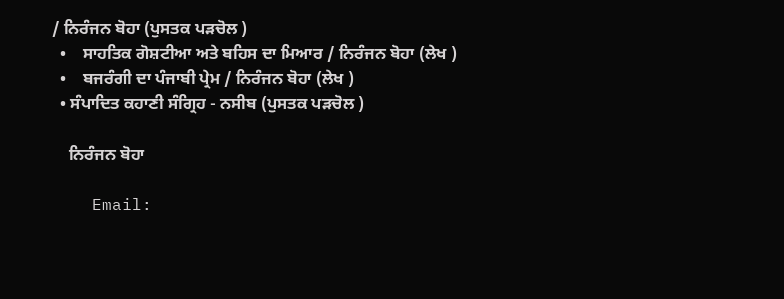/ ਨਿਰੰਜਨ ਬੋਹਾ (ਪੁਸਤਕ ਪੜਚੋਲ )
  •    ਸਾਹਤਿਕ ਗੋਸ਼ਟੀਆ ਅਤੇ ਬਹਿਸ ਦਾ ਮਿਆਰ / ਨਿਰੰਜਨ ਬੋਹਾ (ਲੇਖ )
  •    ਬਜਰੰਗੀ ਦਾ ਪੰਜਾਬੀ ਪ੍ਰੇਮ / ਨਿਰੰਜਨ ਬੋਹਾ (ਲੇਖ )
  • ਸੰਪਾਦਿਤ ਕਹਾਣੀ ਸੰਗ੍ਰਿਹ - ਨਸੀਬ (ਪੁਸਤਕ ਪੜਚੋਲ )

    ਨਿਰੰਜਨ ਬੋਹਾ

    Email: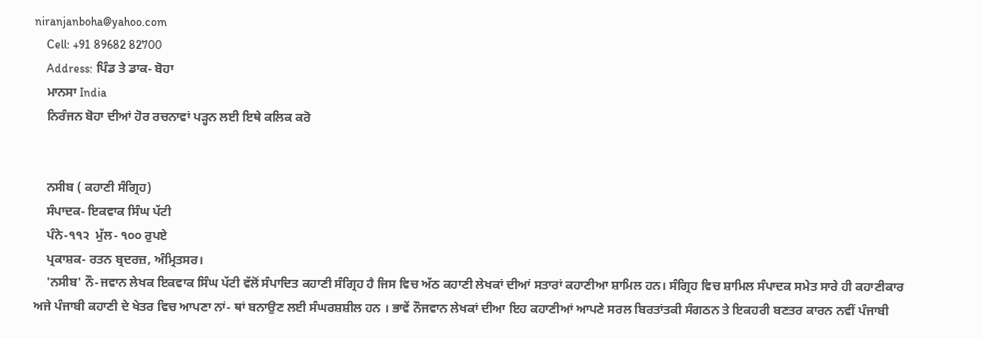niranjanboha@yahoo.com
    Cell: +91 89682 82700
    Address: ਪਿੰਡ ਤੇ ਡਾਕ- ਬੋਹਾ
    ਮਾਨਸਾ India
    ਨਿਰੰਜਨ ਬੋਹਾ ਦੀਆਂ ਹੋਰ ਰਚਨਾਵਾਂ ਪੜ੍ਹਨ ਲਈ ਇਥੇ ਕਲਿਕ ਕਰੋ


    ਨਸੀਬ ( ਕਹਾਣੀ ਸੰਗ੍ਰਿਹ)
    ਸੰਪਾਦਕ- ਇਕਵਾਕ ਸਿੰਘ ਪੱਟੀ
    ਪੰਨੇ-੧੧੨  ਮੁੱਲ- ੧੦੦ ਰੁਪਏ
    ਪ੍ਰਕਾਸ਼ਕ- ਰਤਨ ਬ੍ਰਦਰਜ਼, ਅੰਮ੍ਰਿਤਸਰ।
    'ਨਸੀਬ' ਨੌ-ਜਵਾਨ ਲੇਖਕ ਇਕਵਾਕ ਸਿੰਘ ਪੱਟੀ ਵੱਲੋਂ ਸੰਪਾਦਿਤ ਕਹਾਣੀ ਸੰਗ੍ਰਿਹ ਹੈ ਜਿਸ ਵਿਚ ਅੱਠ ਕਹਾਣੀ ਲੇਖਕਾਂ ਦੀਆਂ ਸਤਾਰਾਂ ਕਹਾਣੀਆ ਸ਼ਾਮਿਲ ਹਨ। ਸੰਗ੍ਰਿਹ ਵਿਚ ਸ਼ਾਮਿਲ ਸੰਪਾਦਕ ਸਮੇਤ ਸਾਰੇ ਹੀ ਕਹਾਣੀਕਾਰ ਅਜੇ ਪੰਜਾਬੀ ਕਹਾਣੀ ਦੇ ਖੇਤਰ ਵਿਚ ਆਪਣਾ ਨਾਂ- ਥਾਂ ਬਨਾਉਣ ਲਈ ਸੰਘਰਸ਼ਸ਼ੀਲ ਹਨ । ਭਾਵੇਂ ਨੌਜਵਾਨ ਲੇਖਕਾਂ ਦੀਆ ਇਹ ਕਹਾਣੀਆਂ ਆਪਣੇ ਸਰਲ ਬਿਰਤਾਂਤਕੀ ਸੰਗਠਨ ਤੇ ਇਕਹਰੀ ਬਣਤਰ ਕਾਰਨ ਨਵੀਂ ਪੰਜਾਬੀ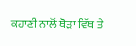ਕਹਾਣੀ ਨਾਲੋਂ ਥੋੜਾ ਵਿੱਥ ਤੇ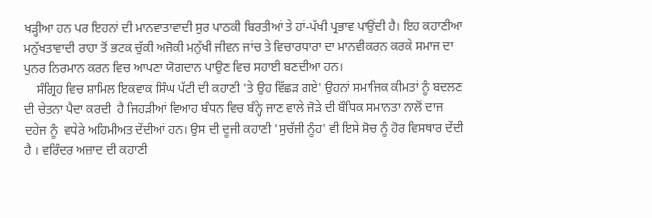ਖੜ੍ਹੀਆ ਹਨ ਪਰ ਇਹਨਾਂ ਦੀ ਮਾਨਵਾਤਾਵਾਦੀ ਸੁਰ ਪਾਠਕੀ ਬਿਰਤੀਆਂ ਤੇ ਹਾਂ-ਪੱਖੀ ਪ੍ਰਭਾਵ ਪਾਉਂਦੀ ਹੈ। ਇਹ ਕਹਾਣੀਆ ਮਨੁੱਖਤਾਵਾਦੀ ਰਾਹਾ ਤੋਂ ਭਟਕ ਚੁੱਕੀ ਅਜੋਕੀ ਮਨੁੱਖੀ ਜੀਵਨ ਜਾਂਚ ਤੇ ਵਿਚਾਰਧਾਰਾ ਦਾ ਮਾਨਵੀਕਰਨ ਕਰਕੇ ਸਮਾਜ ਦਾ ਪੁਨਰ ਨਿਰਮਾਨ ਕਰਨ ਵਿਚ ਆਪਣਾ ਯੋਗਦਾਨ ਪਾਉਣ ਵਿਚ ਸਹਾਈ ਬਣਦੀਆ ਹਨ।
    ਸੰਗ੍ਰਿਹ ਵਿਚ ਸ਼ਾਮਿਲ ਇਕਵਾਕ ਸਿੰਘ ਪੱਟੀ ਦੀ ਕਹਾਣੀ 'ਤੇ ਉਹ ਵਿੱਛੜ ਗਏ' ਉਹਨਾਂ ਸਮਾਜਿਕ ਕੀਮਤਾਂ ਨੂੰ ਬਦਲਣ ਦੀ ਚੇਤਨਾ ਪੈਦਾ ਕਰਦੀ  ਹੈ ਜਿਹੜੀਆਂ ਵਿਆਹ ਬੰਧਨ ਵਿਚ ਬੰਨ੍ਹੇ ਜਾਣ ਵਾਲੇ ਜੋੜੇ ਦੀ ਬੌਧਿਕ ਸਮਾਨਤਾ ਨਾਲੋਂ ਦਾਜ ਦਹੇਜ ਨੂੰ  ਵਧੇਰੇ ਅਹਿਮੀਅਤ ਦੇਂਦੀਆਂ ਹਨ। ਉਸ ਦੀ ਦੂਜੀ ਕਹਾਣੀ 'ਸੁਚੱਜੀ ਨੂੰਹ' ਵੀ ਇਸੇ ਸੋਚ ਨੂੰ ਹੋਰ ਵਿਸਥਾਰ ਦੇਂਦੀ ਹੈ । ਵਰਿੰਦਰ ਅਜ਼ਾਦ ਦੀ ਕਹਾਣੀ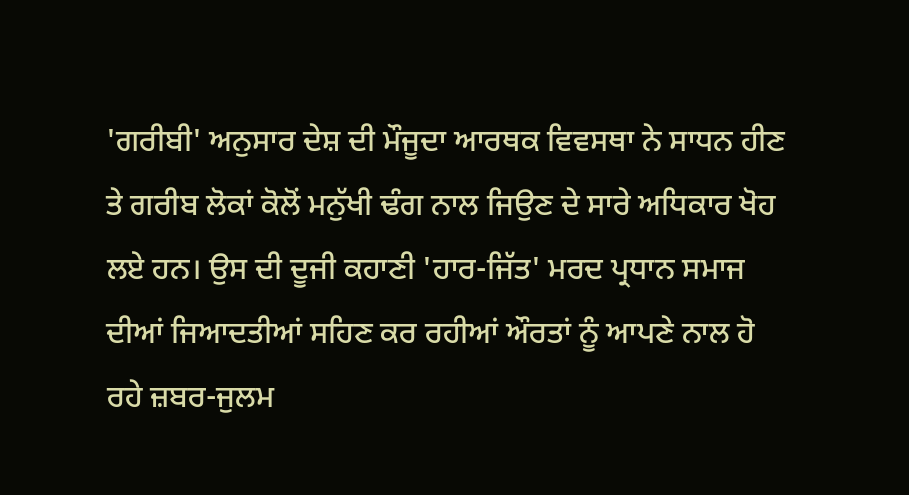'ਗਰੀਬੀ' ਅਨੁਸਾਰ ਦੇਸ਼ ਦੀ ਮੌਜੂਦਾ ਆਰਥਕ ਵਿਵਸਥਾ ਨੇ ਸਾਧਨ ਹੀਣ ਤੇ ਗਰੀਬ ਲੋਕਾਂ ਕੋਲੋਂ ਮਨੁੱਖੀ ਢੰਗ ਨਾਲ ਜਿਉਣ ਦੇ ਸਾਰੇ ਅਧਿਕਾਰ ਖੋਹ ਲਏ ਹਨ। ਉਸ ਦੀ ਦੂਜੀ ਕਹਾਣੀ 'ਹਾਰ-ਜਿੱਤ' ਮਰਦ ਪ੍ਰਧਾਨ ਸਮਾਜ ਦੀਆਂ ਜਿਆਦਤੀਆਂ ਸਹਿਣ ਕਰ ਰਹੀਆਂ ਔਰਤਾਂ ਨੂੰ ਆਪਣੇ ਨਾਲ ਹੋ ਰਹੇ ਜ਼ਬਰ-ਜੁਲਮ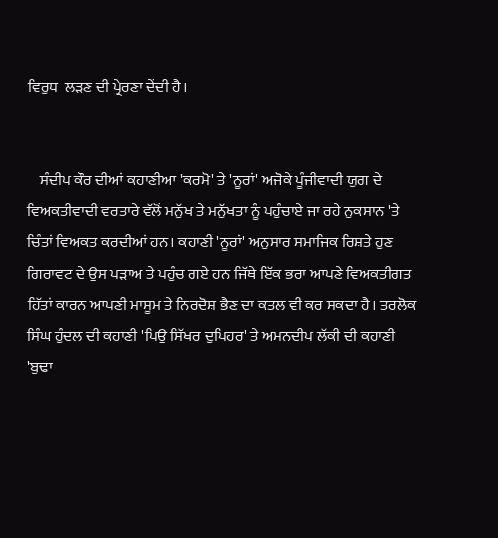ਵਿਰੁਧ  ਲੜਣ ਦੀ ਪ੍ਰੇਰਣਾ ਦੇਂਦੀ ਹੈ।


    ਸੰਦੀਪ ਕੌਰ ਦੀਆਂ ਕਹਾਣੀਆ 'ਕਰਮੋ' ਤੇ 'ਨੂਰਾਂ' ਅਜੋਕੇ ਪੂੰਜੀਵਾਦੀ ਯੁਗ ਦੇ ਵਿਅਕਤੀਵਾਦੀ ਵਰਤਾਰੇ ਵੱਲੋਂ ਮਨੁੱਖ ਤੇ ਮਨੁੱਖਤਾ ਨੂੰ ਪਹੁੰਚਾਏ ਜਾ ਰਹੇ ਨੁਕਸਾਨ 'ਤੇ ਚਿੰਤਾਂ ਵਿਅਕਤ ਕਰਦੀਆਂ ਹਨ। ਕਹਾਣੀ 'ਨੂਰਾਂ' ਅਨੁਸਾਰ ਸਮਾਜਿਕ ਰਿਸ਼ਤੇ ਹੁਣ ਗਿਰਾਵਟ ਦੇ ਉਸ ਪੜਾਅ ਤੇ ਪਹੁੰਚ ਗਏ ਹਨ ਜਿੱਥੇ ਇੱਕ ਭਰਾ ਆਪਣੇ ਵਿਅਕਤੀਗਤ ਹਿੱਤਾਂ ਕਾਰਨ ਆਪਣੀ ਮਾਸੂਮ ਤੇ ਨਿਰਦੋਸ਼ ਭੈਣ ਦਾ ਕਤਲ ਵੀ ਕਰ ਸਕਦਾ ਹੈ। ਤਰਲੋਕ ਸਿੰਘ ਹੁੰਦਲ ਦੀ ਕਹਾਣੀ 'ਪਿਉ ਸਿੱਖਰ ਦੁਪਿਹਰ' ਤੇ ਅਮਨਦੀਪ ਲੱਕੀ ਦੀ ਕਹਾਣੀ 'ਬੁਢਾ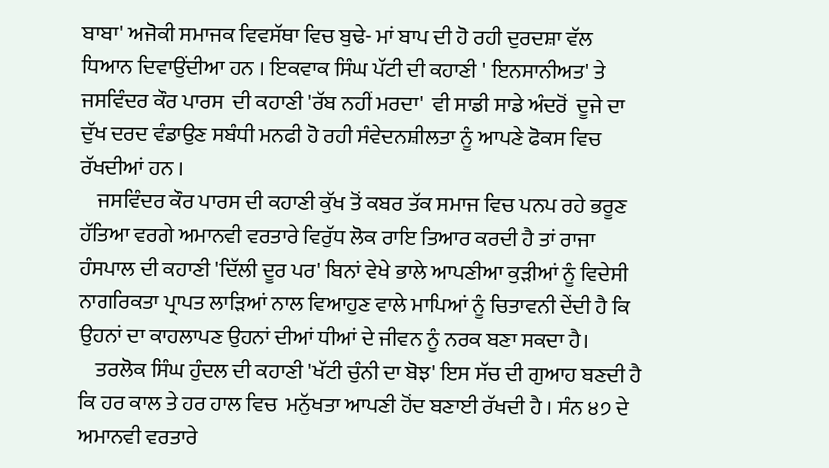ਬਾਬਾ' ਅਜੋਕੀ ਸਮਾਜਕ ਵਿਵਸੱਥਾ ਵਿਚ ਬੁਢੇ- ਮਾਂ ਬਾਪ ਦੀ ਹੋ ਰਹੀ ਦੁਰਦਸ਼ਾ ਵੱਲ ਧਿਆਨ ਦਿਵਾਉਂਦੀਆ ਹਨ । ਇਕਵਾਕ ਸਿੰਘ ਪੱਟੀ ਦੀ ਕਹਾਣੀ ' ਇਨਸਾਨੀਅਤ' ਤੇ ਜਸਵਿੰਦਰ ਕੌਰ ਪਾਰਸ  ਦੀ ਕਹਾਣੀ 'ਰੱਬ ਨਹੀਂ ਮਰਦਾ'  ਵੀ ਸਾਡੀ ਸਾਡੇ ਅੰਦਰੋਂ  ਦੂਜੇ ਦਾ ਦੁੱਖ ਦਰਦ ਵੰਡਾਉਣ ਸਬੰਧੀ ਮਨਫੀ ਹੋ ਰਹੀ ਸੰਵੇਦਨਸ਼ੀਲਤਾ ਨੂੰ ਆਪਣੇ ਫੋਕਸ ਵਿਚ ਰੱਖਦੀਆਂ ਹਨ ।
    ਜਸਵਿੰਦਰ ਕੌਰ ਪਾਰਸ ਦੀ ਕਹਾਣੀ ਕੁੱਖ ਤੋਂ ਕਬਰ ਤੱਕ ਸਮਾਜ ਵਿਚ ਪਨਪ ਰਹੇ ਭਰੂਣ ਹੱਤਿਆ ਵਰਗੇ ਅਮਾਨਵੀ ਵਰਤਾਰੇ ਵਿਰੁੱਧ ਲੋਕ ਰਾਇ ਤਿਆਰ ਕਰਦੀ ਹੈ ਤਾਂ ਰਾਜਾ ਹੰਸਪਾਲ ਦੀ ਕਹਾਣੀ 'ਦਿੱਲੀ ਦੂਰ ਪਰ' ਬਿਨਾਂ ਵੇਖੇ ਭਾਲੇ ਆਪਣੀਆ ਕੁੜੀਆਂ ਨੂੰ ਵਿਦੇਸੀ ਨਾਗਰਿਕਤਾ ਪ੍ਰਾਪਤ ਲਾੜਿਆਂ ਨਾਲ ਵਿਆਹੁਣ ਵਾਲੇ ਮਾਪਿਆਂ ਨੂੰ ਚਿਤਾਵਨੀ ਦੇਂਦੀ ਹੈ ਕਿ ਉਹਨਾਂ ਦਾ ਕਾਹਲਾਪਣ ਉਹਨਾਂ ਦੀਆਂ ਧੀਆਂ ਦੇ ਜੀਵਨ ਨੂੰ ਨਰਕ ਬਣਾ ਸਕਦਾ ਹੈ।
    ਤਰਲੋਕ ਸਿੰਘ ਹੁੰਦਲ ਦੀ ਕਹਾਣੀ 'ਖੱਟੀ ਚੁੰਨੀ ਦਾ ਬੋਝ' ਇਸ ਸੱਚ ਦੀ ਗੁਆਹ ਬਣਦੀ ਹੈ ਕਿ ਹਰ ਕਾਲ ਤੇ ਹਰ ਹਾਲ ਵਿਚ  ਮਨੁੱਖਤਾ ਆਪਣੀ ਹੋਂਦ ਬਣਾਈ ਰੱਖਦੀ ਹੈ । ਸੰਨ ੪੭ ਦੇ ਅਮਾਨਵੀ ਵਰਤਾਰੇ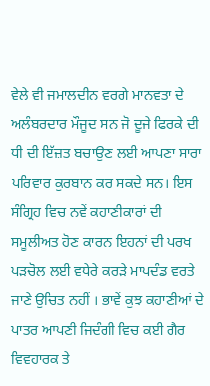ਵੇਲੇ ਵੀ ਜਮਾਲਦੀਨ ਵਰਗੇ ਮਾਨਵਤਾ ਦੇ ਅਲੰਬਰਦਾਰ ਮੌਜੂਦ ਸਨ ਜੋ ਦੂਜੇ ਫਿਰਕੇ ਦੀ ਧੀ ਦੀ ਇੱਜ਼ਤ ਬਚਾਉਣ ਲਈ ਆਪਣਾ ਸਾਰਾ ਪਰਿਵਾਰ ਕੁਰਬਾਨ ਕਰ ਸਕਦੇ ਸਨ। ਇਸ ਸੰਗ੍ਰਿਹ ਵਿਚ ਨਵੇਂ ਕਹਾਣੀਕਾਰਾਂ ਦੀ ਸਮੂਲੀਅਤ ਹੋਣ ਕਾਰਨ ਇਹਨਾਂ ਦੀ ਪਰਖ ਪੜਚੋਲ ਲਈ ਵਧੇਰੇ ਕਰੜੇ ਮਾਪਦੰਡ ਵਰਤੇ ਜਾਣੇ ਉਚਿਤ ਨਹੀਂ । ਭਾਵੇਂ ਕੁਝ ਕਹਾਣੀਆਂ ਦੇ ਪਾਤਰ ਆਪਣੀ ਜਿਦੰਗੀ ਵਿਚ ਕਈ ਗੈਰ ਵਿਵਹਾਰਕ ਤੇ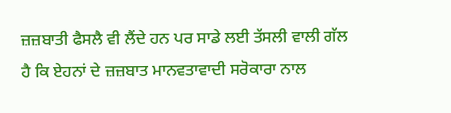ਜ਼ਜ਼ਬਾਤੀ ਫੈਸਲੈ ਵੀ ਲੈਂਦੇ ਹਨ ਪਰ ਸਾਡੇ ਲਈ ਤੱਸਲੀ ਵਾਲੀ ਗੱਲ ਹੈ ਕਿ ਏਹਨਾਂ ਦੇ ਜ਼ਜ਼ਬਾਤ ਮਾਨਵਤਾਵਾਦੀ ਸਰੋਕਾਰਾ ਨਾਲ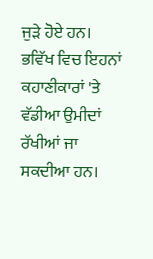ਜੁੜੇ ਹੋਏ ਹਨ। ਭਵਿੱਖ ਵਿਚ ਇਹਨਾਂ ਕਹਾਣੀਕਾਰਾਂ 'ਤੇ ਵੱਡੀਆ ਉਮੀਦਾਂ ਰੱਖੀਆਂ ਜਾ ਸਕਦੀਆ ਹਨ।